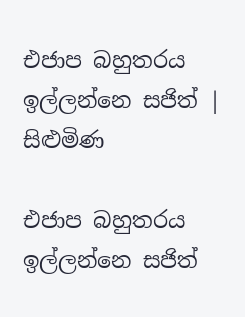එජාප බහුතරය ඉල්ලන්නෙ සජිත් | සිළුමිණ

එජාප බහුතරය ඉල්ලන්නෙ සජිත්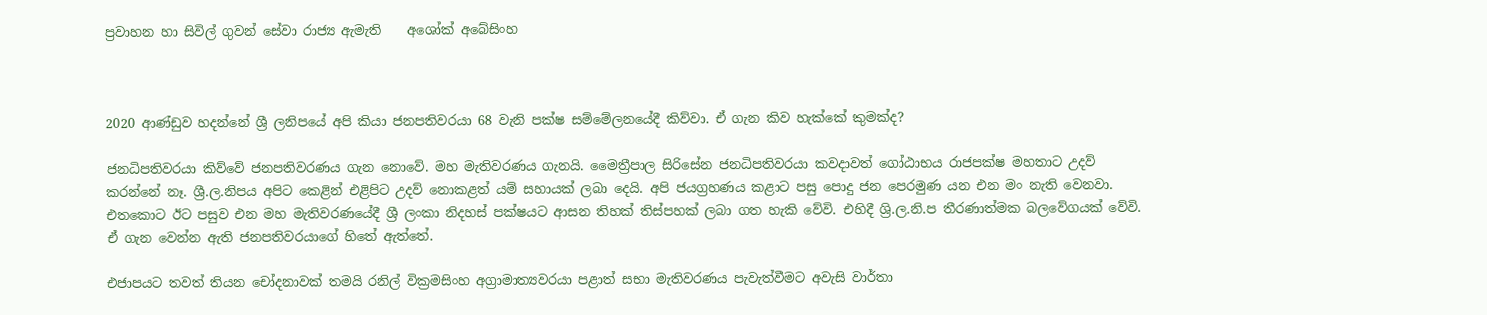ප්‍රවාහන හා සිවිල් ගුවන් සේවා රාජ්‍ය ඇමැති    අශෝක් අ‍බේසිංහ



2020 ආණ්ඩුව හදන්නේ ශ්‍රී ලනිපයේ අපි කියා ජනපතිවරයා 68 වැනි පක්ෂ සම්මේලනයේදී කිව්වා. ඒ ගැන කිව හැක්කේ කුමක්ද?

ජනධිපතිවරයා කිව්වේ ජනපතිවරණය ගැන නොවේ. මහ මැතිවරණය ගැනයි. මෛත්‍රීපාල සිරිසේන ජනධිපතිවරයා කවදාවත් ගෝඨාභය රාජපක්ෂ මහතාට උදව් කරන්නේ නෑ. ශ්‍රී.ල.නිපය අපිට කෙළින් එළිපිට උදව් නොකළත් යම් සහායක් ලබා දෙයි. අපි ජයග්‍රහණය කළාට පසු පොදු ජන පෙරමුණ යන එන මං නැති වෙනවා. එතකොට ඊට පසුව එන මහ මැතිවරණයේදී ශ්‍රී ලංකා නිදහස් පක්ෂයට ආසන තිහක් තිස්පහක් ලබා ගත හැකි වේවි. එහිදී ශ්‍රි.ල.නි.ප තීරණාත්මක බලවේගයක් වේවි. ඒ ගැන වෙන්න ඇති ජනපතිවරයාගේ හිතේ ඇත්තේ.

එජාපයට තවත් තියන චෝදනාවක් තමයි රනිල් වික්‍රමසිංහ අග්‍රාමාත්‍යවරයා පළාත් සභා මැතිවරණය පැවැත්වීමට අවැසි වාර්තා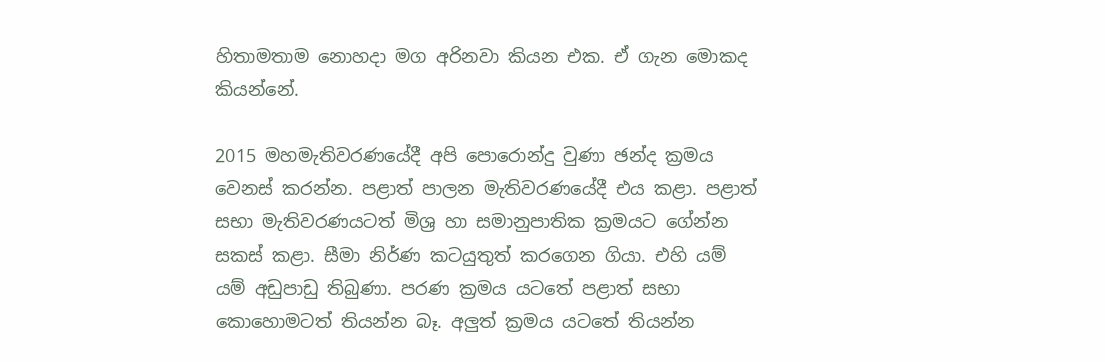හිතාමතාම නොහදා මග අරිනවා කියන එක. ඒ ගැන මොකද කියන්නේ.

2015 මහමැතිවරණයේදී අපි පොරොන්දු වුණා ඡන්ද ක්‍රමය වෙනස් කරන්න. පළාත් පාලන මැතිවරණයේදී එය කළා. පළාත් සභා මැතිවරණයටත් මිශ්‍ර හා සමානුපාතික ක්‍රමයට ගේන්න සකස් කළා. සීමා නිර්ණ කටයුතුත් කරගෙන ගියා. එහි යම් යම් අඩුපාඩු තිබුණා. පරණ ක්‍රමය යටතේ පළාත් සභා කොහොමටත් තියන්න බෑ. අලුත් ක්‍රමය යටතේ තියන්න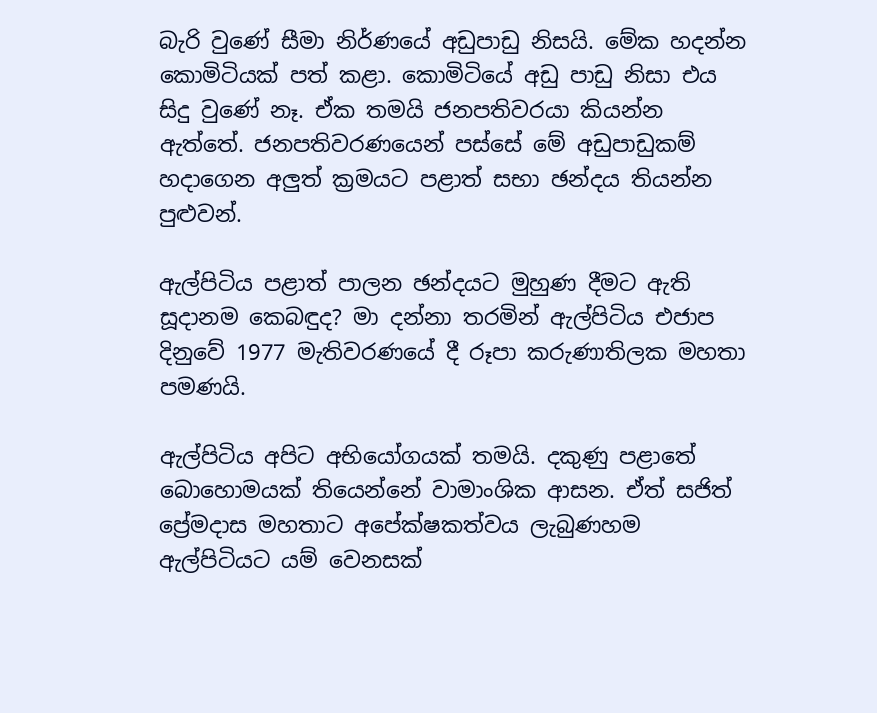බැරි වුණේ සීමා නිර්ණයේ අඩුපාඩු නිසයි. මේක හදන්න කොමිටියක් පත් කළා. කොමි‍ටියේ අඩු පාඩු නිසා එය සිදු වුණේ නෑ. ඒක තමයි ජනපතිවරයා කියන්න ඇත්තේ. ජනපතිවරණයෙන් පස්සේ මේ අඩුපාඩුකම් හදාගෙන අලුත් ක්‍රමයට පළාත් සභා ඡන්දය තියන්න පුළුවන්.

ඇල්පිටිය පළාත් පාලන ඡන්දයට මුහුණ දීමට ඇති සූදානම කෙබඳුද? මා දන්නා තරමින් ඇල්පිටිය එජාප දිනුවේ 1977 මැතිවරණයේ දී රූපා කරුණාතිලක මහතා පමණයි.

ඇල්පිටිය අපිට අභියෝගයක් තමයි. දකුණු පළාතේ බොහොමයක් තියෙන්නේ වාමාංශික ආසන. ඒත් සජිත් ප්‍රේමදාස මහතාට අපේක්ෂකත්වය ලැබුණහම ඇල්පිටියට යම් වෙනසක්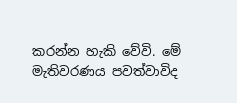කරන්න හැකි වේවි. මේ මැතිවරණය පවත්වාවිද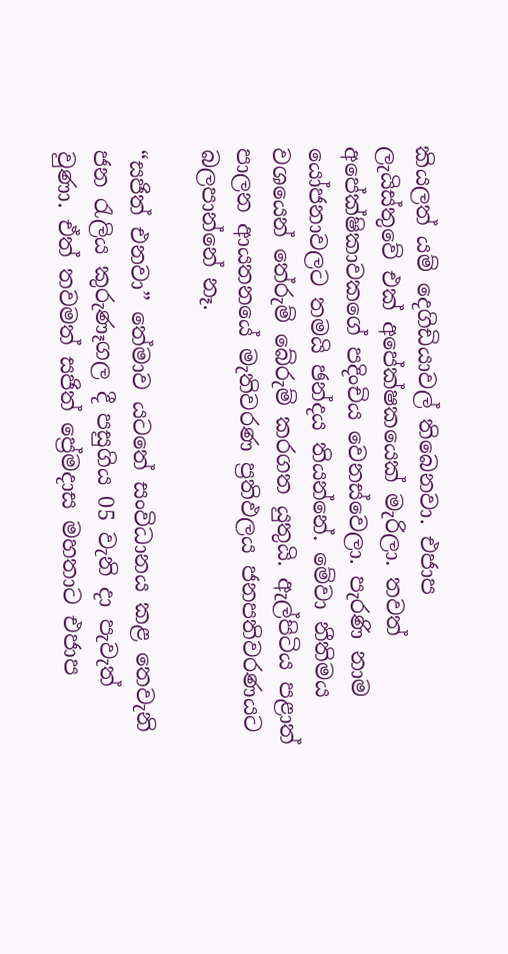කියලත් යම් දෙගිඩියාවල් තිබෙනවා. එජාප ලැයිස්තුවේ ‍එක් අපේක්ෂකයෙක් මැරිලා. තවත් අපේක්ෂිකාවකගේ පදිංචිය වෙනස්වෙලා. පැරණි නාම යෝජනාවලට තමයි ඡන්දය තියන්නේ. මේවා නීතිමය වශයෙන් තේරුම් බේරුම් කරගත යුතුයි. ඇල්පිටිය පළාත් පාලන ආයතනයේ මැතිවරණ ප්‍රතිඵලය ජනපතිවරණයට බලපාන්නේ නෑ.

“සජිත් එනවා” තේමාව යටතේ සංවිධානය කළ තෙවැනි ජන රැලිය කුරුණෑගල දී පසුගිය 05 වැනි දා පැවැත් වුණා. ඒත් තවමත් සජිත් ප්‍රේමදාස මහතාට එජාප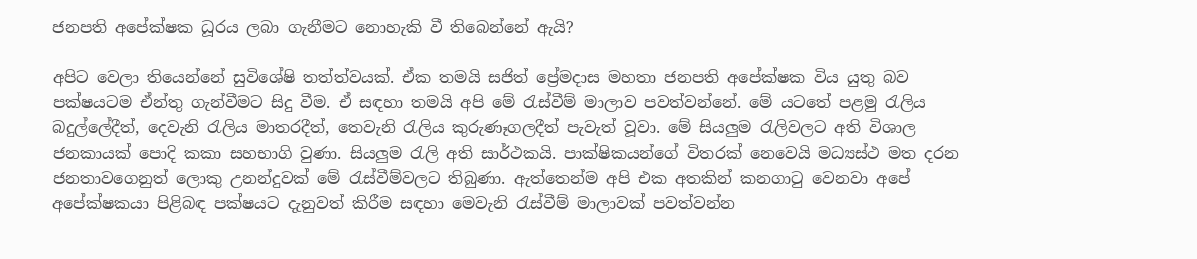ජනපති අපේක්ෂක ධූරය ලබා ගැනීමට නොහැකි වී තිබෙන්නේ ඇයි?

අපිට වෙලා තියෙන්නේ සුවිශේෂි තත්ත්වයක්. ඒක තමයි සජිත් ප්‍රේමදාස මහතා ජනපති අපේක්ෂක විය යුතු බව පක්ෂයටම ඒන්තු ගැන්වීමට සිදු වීම. ඒ සඳහා තමයි අපි මේ රැස්වීම් මාලාව පවත්වන්නේ. මේ යටතේ පළමු රැලිය බදුල්ලේදීත්, දෙවැනි රැලිය මාතරදීත්, තෙවැනි රැලිය කුරුණෑගලදීත් පැවැත් වූවා. මේ සියලුම රැලිවලට අති විශාල ජනකායක් පොදි කකා සහභාගි වුණා. සියලුම රැලි අති සාර්ථකයි. පාක්ෂිකයන්ගේ විතරක් නෙවෙයි මධ්‍යස්ථ මත දරන ජනතාවගෙනුත් ලොකු උනන්දුවක් මේ රැස්වීම්වලට තිබුණා. ඇත්තෙන්ම අපි එක අතකින් කනගාටු වෙනවා අපේ අපේක්ෂකයා පිළිබඳ පක්ෂයට දැනුවත් කිරීම සඳහා මෙවැනි රැස්වීම් මාලාවක් පවත්වන්න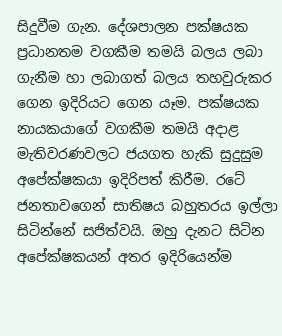සිදුවීම ගැන. දේශපාලන පක්ෂයක ප්‍රධානතම වගකීම තමයි බලය ලබා ගැනීම හා ලබාගත් බලය තහවුරුකර ගෙන ඉදිරියට ගෙන යෑම. පක්ෂයක නායකයාගේ වගකීම තමයි අදාළ මැතිවරණවලට ජයගත හැකි සුදුසුම අපේක්ෂකයා ඉදිරිපත් කිරීම. රටේ ජනතාවගෙන් සාතිෂය බහුතරය ඉල්ලා සිටින්නේ සජිත්වයි. ඔහු දැනට සිටින අපේක්ෂකයන් අතර ඉදිරියෙන්ම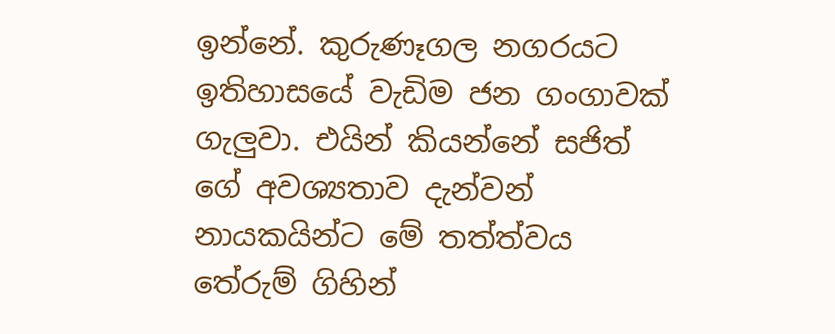ඉන්නේ. කුරුණෑගල නගරයට ඉතිහාසයේ වැඩිම ජන ගංගාවක් ගැලුවා. එයින් කියන්නේ සජිත් ගේ අවශ්‍යතාව දැන්වන් නායකයින්ට මේ තත්ත්වය තේරුම් ගිහින්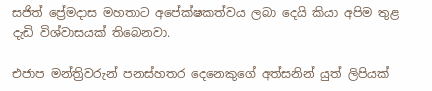සජිත් ප්‍රේමදාස මහතාට අපේක්ෂකත්වය ලබා දෙයි කියා අපිම තුළ දැඩි විශ්වාසයක් තිබෙනවා.

එජාප මන්ත්‍රිවරුන් පනස්හතර දෙනෙකුගේ අත්සනින් යුත් ලිපියක්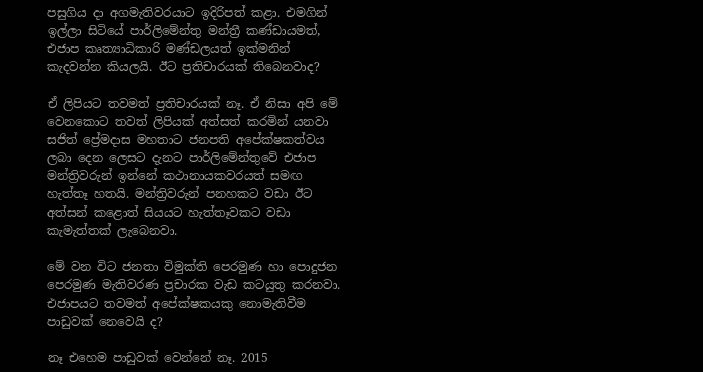පසුගිය දා අගමැතිවරයාට ඉදිරිපත් කළා. එමගින් ඉල්ලා සිටියේ පාර්ලිමේන්තු මන්ත්‍රී කණ්ඩායමත්, එජාප කෘත්‍යාධිකාරි මණ්ඩලයත් ඉක්මනින් කැදවන්න කියලයි. ඊට ප්‍රතිචාරයක් තිබෙනවාද?

ඒ ලිපියට තවමත් ප්‍රතිචාරයක් නෑ. ඒ නිසා අපි මේ වෙනකොට තවත් ලිපියක් අත්සත් කරමින් යනවා සජිත් ප්‍රේමදාස මහතාට ජනපති අපේක්ෂකත්වය ලබා දෙන ලෙසට දැනට පාර්ලිමේන්තුවේ එජාප මන්ත්‍රිවරුන් ඉන්නේ කථානායකවරයත් සමඟ හැත්තෑ හතයි. මන්ත්‍රිවරුන් පනහකට වඩා ඊට අත්සන් කළොත් සියයට හැත්තෑවකට වඩා කැමැත්තක් ලැබෙනවා.

මේ වන විට ජනතා විමුක්ති පෙරමුණ හා පොදුජන පෙරමුණ මැතිවරණ ප්‍රචාරක වැඩ කටයුතු කරනවා. එජාපයට තවමත් අපේක්ෂකයකු නොමැතිවීම පාඩුවක් නෙවෙයි ද?

නෑ එහෙම පාඩුවක් වෙන්නේ නෑ. 2015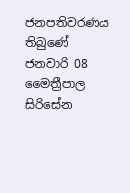ජනපතිවරණය තිබුණේ ජනවාරි 08 මෛත්‍රීපාල සිරිසේන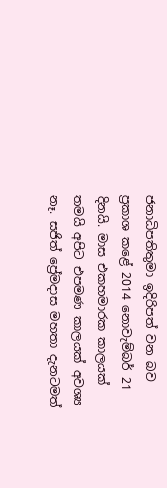ජනාධිපතිතුමා ඉදිරිපත් වන බව ප්‍රකාශ කළේ 2014 නොවැම්බර් 21 දිනයි. මාස එකහමාරක කාලයක් තමයි අපිට එපමණ කාලයක් අවශ්‍ය නෑ. සජිත් ප්‍රේමදාස මහතා දැනටමත්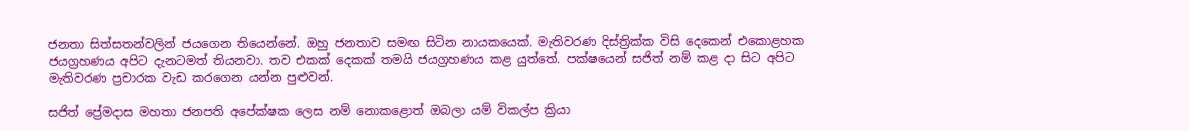ජනතා සිත්සතන්වලින් ජයගෙන තියෙන්නේ. ඔහු ජනතාව සමඟ සිටින නායකයෙක්. මැතිවරණ දිස්ත්‍රික්ක විසි දෙකෙන් එකොළහක ජයග්‍රහණය අපිට දැනටමත් තියනවා. තව එකක් දෙකක් තමයි ජයග්‍රහණය කළ යුත්තේ. පක්ෂයෙන් සජිත් නම් කළ දා සිට අපිට මැතිවරණ ප්‍රචාරක වැඩ කරගෙන යන්න පුළුවන්.

සජිත් ප්‍රේමදාස මහතා ජනපති අපේක්ෂක ලෙස නම් නොකළොත් ඔබලා යම් විකල්ප ක්‍රියා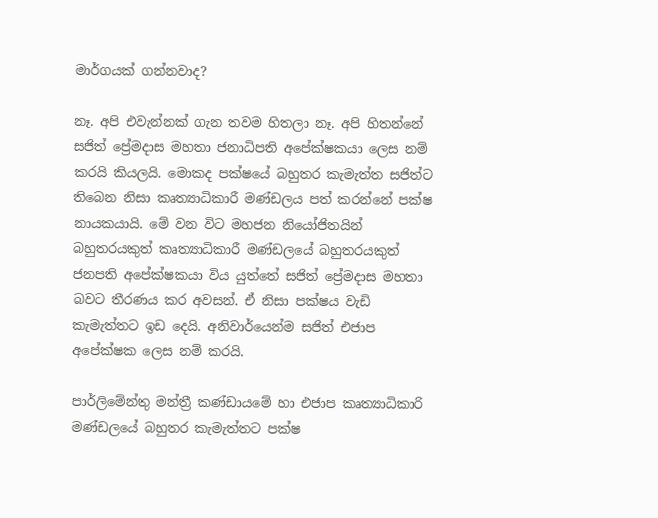මාර්ගයක් ගන්නවාද?

නෑ. අපි එවැන්නක් ගැන තවම හිතලා නෑ. අපි හිතන්නේ සජිත් ප්‍රේමදාස මහතා ජනාධිපති අපේක්ෂකයා ලෙස නම් කරයි කියලයි. මොකද පක්ෂයේ බහුතර කැමැත්ත සජිත්ට තිබෙන නිසා කෘත්‍යාධිකාරී මණ්ඩලය පත් කරන්නේ පක්ෂ නායකයායි. මේ වන විට මහජන නියෝජිතයින් බහුතරයකුත් කෘත්‍යාධිකාරී මණ්ඩලයේ බහුතරයකුත් ජනපති අපේක්ෂකයා විය යුත්තේ සජිත් ප්‍රේමදාස මහතා බවට තීරණය කර අවසන්. ඒ නිසා පක්ෂය වැඩි කැමැත්තට ඉඩ දෙයි. අනිවාර්යෙන්ම සජිත් එජාප අපේක්ෂක ලෙස නම් කරයි.

පාර්ලිමේන්තු මන්ත්‍රී කණ්ඩායමේ හා එජාප කෘත්‍යාධිකාරි මණ්ඩලයේ බහුතර කැමැත්තට පක්ෂ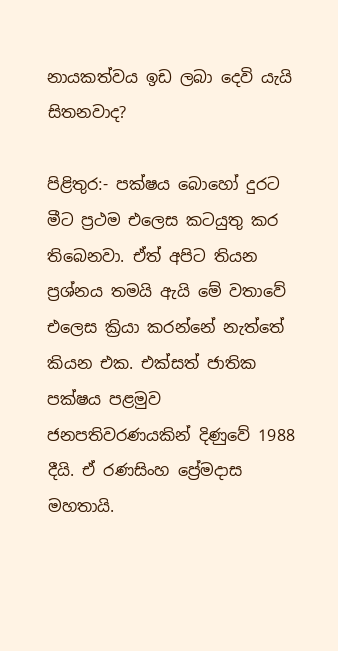නායකත්වය ඉඩ ලබා දෙවි යැයි සිතනවාද?

පිළිතුර:- පක්ෂය බොහෝ දුරට මීට ප්‍රථම එලෙස කටයුතු කර තිබෙනවා. ඒත් අපිට තියන ප්‍රශ්නය තමයි ඇයි මේ වතාවේ එලෙස ක්‍රියා කරන්නේ නැත්තේ කියන එක. එක්සත් ජාතික පක්ෂය පළමුව ජනපතිවරණයකින් දිණුවේ 1988 දීයි. ඒ රණසිංහ ප්‍රේමදාස මහතායි.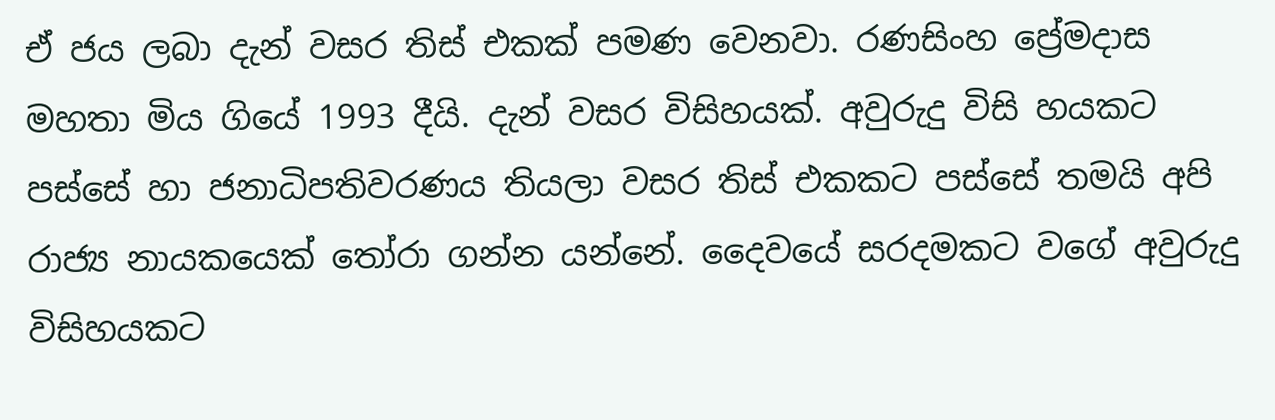ඒ ජය ලබා දැන් වසර තිස් එකක් පමණ වෙනවා. රණසිංහ ප්‍රේමදාස මහතා මිය ගියේ 1993 දීයි. දැන් වසර විසිහයක්. අවුරුදු විසි හයකට පස්සේ හා ජනාධිපතිවරණය තියලා වසර තිස් එකකට පස්සේ තමයි අපි රාජ්‍ය නායකයෙක් තෝරා ගන්න යන්නේ. දෛවයේ සරදමකට වගේ අවුරුදු විසිහයකට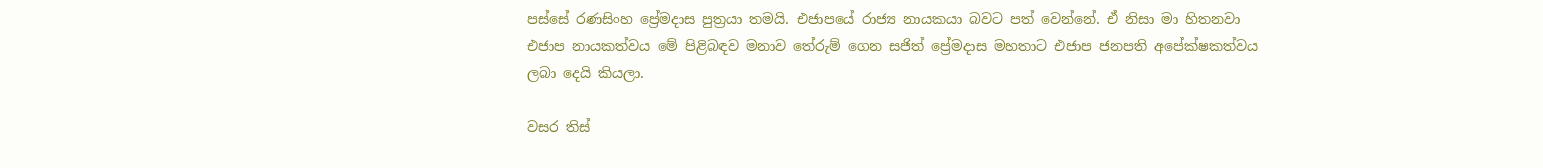පස්සේ රණසිංහ ප්‍රේමදාස පුත්‍රයා තමයි. එජාපයේ රාජ්‍ය නායකයා බවට පත් වෙන්නේ. ඒ නිසා මා හිතනවා එජාප නායකත්වය මේ පිළිබඳව මනාව තේරුම් ගෙන සජිත් ප්‍රේමදාස මහතාට එජාප ජනපති අපේක්ෂකත්වය ලබා දෙයි කියලා.

වසර තිස්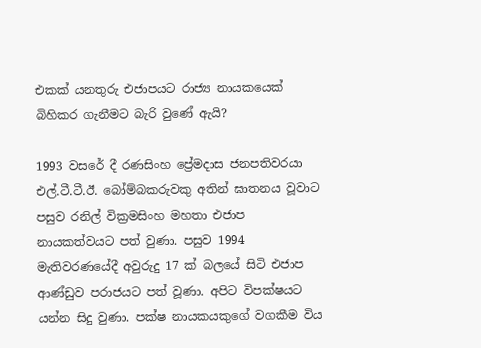එකක් යනතුරු එජාපයට රාජ්‍ය නායකයෙක් බිහිකර ගැනීමට බැරි වුණේ ඇයි?

1993 වසරේ දී රණසිංහ ප්‍රේමදාස ජනපතිවරයා එල්.ටී.ටී.ඊ. බෝම්බකරුවකු අතින් ඝාතනය වූවාට පසුව රනිල් වික්‍රමසිංහ මහතා එජාප නායකත්වයට පත් වුණා. පසුව 1994 මැතිවරණයේදී අවුරුදු 17 ක් බලයේ සිටි එජාප ආණ්ඩුව පරාජයට පත් වූණා. අපිට විපක්ෂයට යන්න සිදු වුණා. පක්ෂ නායකයකුගේ වගකීම විය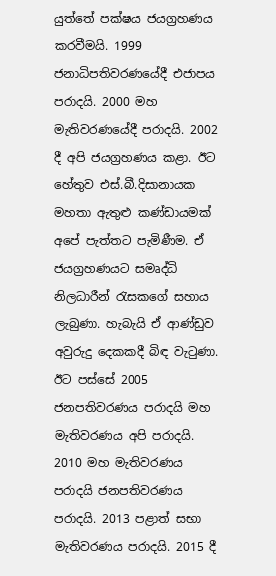යුත්තේ පක්ෂය ජයග්‍රහණය කරවීමයි. 1999 ජනාධිපතිවරණයේදී එජාපය පරාදයි. 2000 මහ මැතිවරණයේදී පරාදයි. 2002 දී අපි ජයග්‍රහණය කළා. ඊට හේතුව එස්.බී.දිසානායක මහතා ඇතුළු කණ්ඩායමක් අපේ පැත්තට පැමිණීම. ඒ ජයග්‍රහණයට සමෘද්ධි නිලධාරීන් රැසකගේ සහාය ලැබුණා. හැබැයි ඒ ආණ්ඩුව අවුරුදු දෙකකදී බිඳ වැටුණා. ඊට පස්සේ 2005 ජනපතිවරණය පරාදයි මහ මැතිවරණය අපි පරාදයි. 2010 මහ මැතිවරණය පරාදයි ජනපතිවරණය පරාදයි. 2013 පළාත් සභා මැතිවරණය පරාදයි. 2015 දී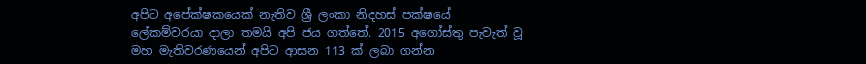අපිට අපේක්ෂකයෙක් නැතිව ශ්‍රී ලංකා නිදහස් පක්ෂයේ ලේකම්වරයා දාලා තමයි අපි ජය ගත්තේ. 2015 අගෝස්තු පැවැත් වූ මහ මැතිවරණයෙන් අපිට ආසන 113 ක් ලබා ගන්න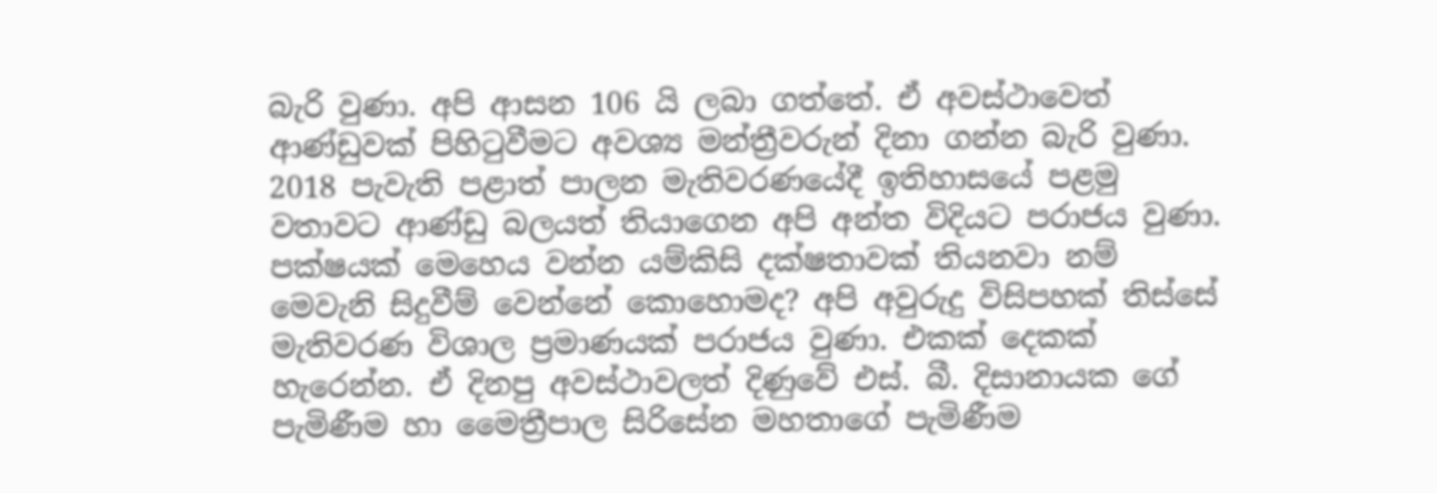බැරි වුණා. අපි ආසන 106 යි ලබා ගත්තේ. ඒ අවස්ථාවෙත් ආණ්ඩුවක් පිහිටුවීමට අවශ්‍ය මන්ත්‍රීවරුන් දිනා ගන්න බැරි වුණා. 2018 පැවැති පළාත් පාලන මැතිවරණයේදී ඉතිහාසයේ පළමු වතාවට ආණ්ඩු බලයත් තියාගෙන අපි අන්ත විදියට පරාජය වුණා. පක්ෂයක් මෙහෙය වන්න යම්කිසි දක්ෂතාවක් තියනවා නම් මෙවැනි සිදුවීම් වෙන්නේ කොහොමද? අපි අවුරුදු විසිපහක් තිස්සේ මැතිවරණ විශාල ප්‍රමාණයක් පරාජය වුණා. එකක් දෙකක් හැරෙන්න. ඒ දිනපු අවස්ථාවලත් දිණුවේ එස්. බී. දිසානායක ගේ පැමිණීම හා මෛත්‍රීපාල සිරිසේන මහතාගේ පැමිණීම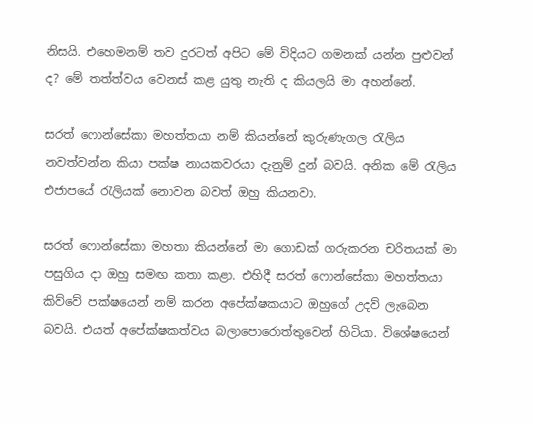නිසයි. එහෙමනම් තව දුරටත් අපිට මේ විදියට ගමනක් යන්න පුළුවන් ද? මේ තත්ත්වය වෙනස් කළ යුතු නැති ද කියලයි මා අහන්නේ.

සරත් ‍ෆොන්සේකා මහත්තයා නම් කියන්නේ කුරුණැගල රැලිය නවත්වන්න කියා පක්ෂ නායකවරයා දැනුම් දුන් බවයි. අනික මේ රැලිය එජාපයේ රැලියක් නොවන බවත් ඔහු කියනවා.

සරත් ෆොන්සේකා මහතා කියන්නේ මා ගොඩක් ගරුකරන චරිතයක් මා පසුගිය දා ඔහු සමඟ කතා කළා. එහිදී සරත් ෆොන්සේකා මහත්තයා කිව්වේ පක්ෂයෙන් නම් කරන අපේක්ෂකයාට ඔහුගේ උදව් ලැබෙන බවයි. එයත් අපේක්ෂකත්වය බලාපොරොත්තුවෙන් හිටියා. විශේෂයෙන්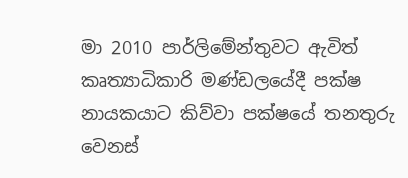මා 2010 පාර්ලිමේන්තුවට ඇවිත් කෘත්‍යාධිකාරි මණ්ඩලයේදී පක්ෂ නායකයාට කිව්වා පක්ෂයේ තනතුරු වෙනස්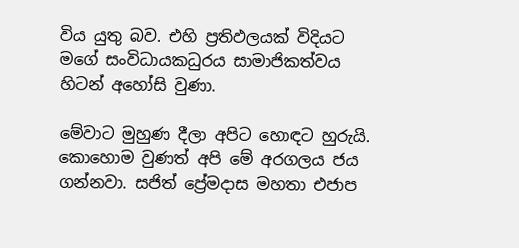විය යුතු බව. එහි ප්‍රතිඵලයක් විදියට මගේ සංවිධායකධුරය සාමාජිකත්වය හිටන් අහෝසි වුණා.

මේවාට මුහුණ දීලා අපිට හොඳට හුරුයි. කොහොම වුණත් අපි මේ අරගලය ජය ගන්නවා. සජිත් ප්‍රේමදාස මහතා එජාප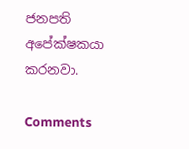ජනපති අපේක්ෂකයා කරනවා.

Comments